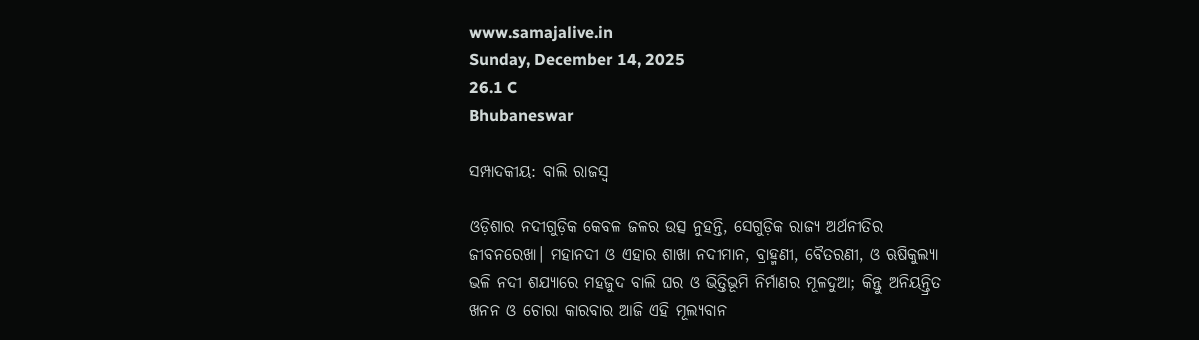www.samajalive.in
Sunday, December 14, 2025
26.1 C
Bhubaneswar

ସମ୍ପାଦକୀୟ: ବାଲି ରାଜସ୍ବ

ଓଡ଼ିଶାର ନଦୀଗୁଡ଼ିକ କେବଳ ଜଳର ଉତ୍ସ ନୁହନ୍ତି, ସେଗୁଡ଼ିକ ରାଜ୍ୟ ଅର୍ଥନୀତିର ଜୀବନରେଖା। ମହାନଦୀ ଓ ଏହାର ଶାଖା ନଦୀମାନ, ବ୍ରାହ୍ମଣୀ, ବୈତରଣୀ, ଓ ଋଷିକୁଲ୍ୟା ଭଳି ନଦୀ ଶଯ୍ୟାରେ ମହଜୁଦ ବାଲି ଘର ଓ ଭିତ୍ତିଭୂମି ନିର୍ମାଣର ମୂଳଦୁଆ; କିନ୍ତୁ ଅନିୟନ୍ତ୍ରିତ ଖନନ ଓ ଚୋରା କାରବାର ଆଜି ଏହି ମୂଲ୍ୟବାନ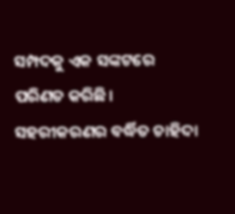ସମ୍ପଦକୁ ଏକ ସଙ୍କଟରେ ପରିଣତ କରିଛି। ସହରୀକରଣର ବର୍ଦ୍ଧିତ ଚାହିଦା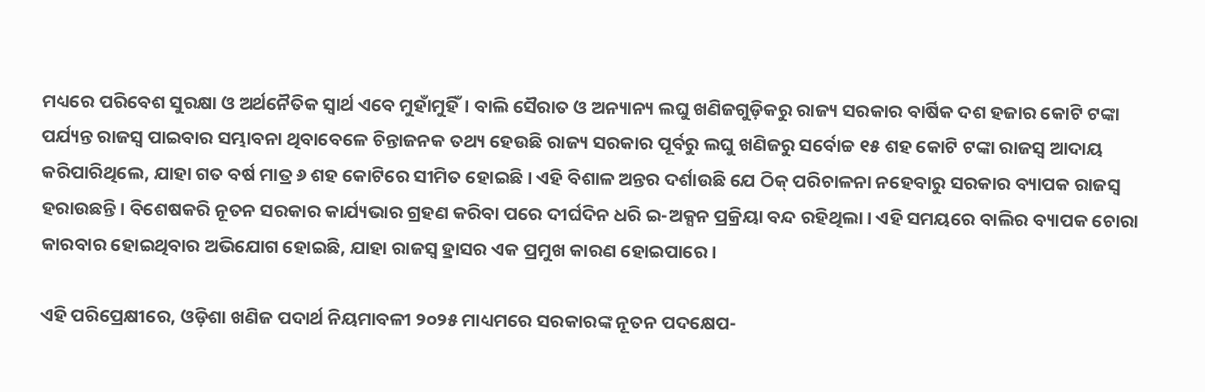ମଧ୍ୟରେ ପରିବେଶ ସୁରକ୍ଷା ଓ ଅର୍ଥନୈତିକ ସ୍ୱାର୍ଥ ଏବେ ମୁହାଁମୁହିଁ। ବାଲି ସୈରାତ ଓ ଅନ୍ୟାନ୍ୟ ଲଘୁ ଖଣିଜଗୁଡ଼ିକରୁ ରାଜ୍ୟ ସରକାର ବାର୍ଷିକ ଦଶ ହଜାର କୋଟି ଟଙ୍କା ପର୍ଯ୍ୟନ୍ତ ରାଜସ୍ୱ ପାଇବାର ସମ୍ଭାବନା ଥିବାବେଳେ ଚିନ୍ତାଜନକ ତଥ୍ୟ ହେଉଛି ରାଜ୍ୟ ସରକାର ପୂର୍ବରୁ ଲଘୁ ଖଣିଜରୁ ସର୍ବୋଚ୍ଚ ୧୫ ଶହ କୋଟି ଟଙ୍କା ରାଜସ୍ୱ ଆଦାୟ କରିପାରିଥିଲେ, ଯାହା ଗତ ବର୍ଷ ମାତ୍ର ୬ ଶହ କୋଟିରେ ସୀମିତ ହୋଇଛି। ଏହି ବିଶାଳ ଅନ୍ତର ଦର୍ଶାଉଛି ଯେ ଠିକ୍ ପରିଚାଳନା ନହେବାରୁ ସରକାର ବ୍ୟାପକ ରାଜସ୍ୱ ହରାଉଛନ୍ତି। ବିଶେଷକରି ନୂତନ ସରକାର କାର୍ଯ୍ୟଭାର ଗ୍ରହଣ କରିବା ପରେ ଦୀର୍ଘଦିନ ଧରି ଇ-ଅକ୍ସନ ପ୍ରକ୍ରିୟା ବନ୍ଦ ରହିଥିଲା। ଏହି ସମୟରେ ବାଲିର ବ୍ୟାପକ ଚୋରା କାରବାର ହୋଇଥିବାର ଅଭିଯୋଗ ହୋଇଛି, ଯାହା ରାଜସ୍ୱ ହ୍ରାସର ଏକ ପ୍ରମୁଖ କାରଣ ହୋଇପାରେ।

ଏହି ପରିପ୍ରେକ୍ଷୀରେ, ଓଡ଼ିଶା ଖଣିଜ ପଦାର୍ଥ ନିୟମାବଳୀ ୨୦୨୫ ମାଧ୍ୟମରେ ସରକାରଙ୍କ ନୂତନ ପଦକ୍ଷେପ-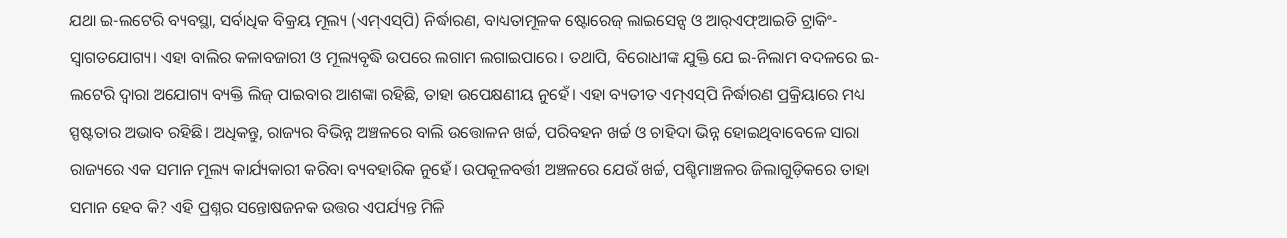ଯଥା ଇ-ଲଟେରି ବ୍ୟବସ୍ଥା, ସର୍ବାଧିକ ବିକ୍ରୟ ମୂଲ୍ୟ (ଏମ୍‌ଏସ୍‌ପି) ନିର୍ଦ୍ଧାରଣ, ବାଧ୍ୟତାମୂଳକ ଷ୍ଟୋରେଜ୍ ଲାଇସେନ୍ସ ଓ ଆର୍‌ଏଫ୍‌ଆଇଡି ଟ୍ରାକିଂ- ସ୍ୱାଗତଯୋଗ୍ୟ। ଏହା ବାଲିର କଳାବଜାରୀ ଓ ମୂଲ୍ୟବୃଦ୍ଧି ଉପରେ ଲଗାମ ଲଗାଇପାରେ। ତଥାପି, ବିରୋଧୀଙ୍କ ଯୁକ୍ତି ଯେ ଇ-ନିଲାମ ବଦଳରେ ଇ-ଲଟେରି ଦ୍ୱାରା ଅଯୋଗ୍ୟ ବ୍ୟକ୍ତି ଲିଜ୍ ପାଇବାର ଆଶଙ୍କା ରହିଛି, ତାହା ଉପେକ୍ଷଣୀୟ ନୁହେଁ। ଏହା ବ୍ୟତୀତ ଏମ୍‌ଏସ୍‌ପି ନିର୍ଦ୍ଧାରଣ ପ୍ରକ୍ରିୟାରେ ମଧ୍ୟ ସ୍ପଷ୍ଟତାର ଅଭାବ ରହିଛି। ଅଧିକନ୍ତୁ, ରାଜ୍ୟର ବିଭିନ୍ନ ଅଞ୍ଚଳରେ ବାଲି ଉତ୍ତୋଳନ ଖର୍ଚ୍ଚ, ପରିବହନ ଖର୍ଚ୍ଚ ଓ ଚାହିଦା ଭିନ୍ନ ହୋଇଥିବାବେଳେ ସାରା ରାଜ୍ୟରେ ଏକ ସମାନ ମୂଲ୍ୟ କାର୍ଯ୍ୟକାରୀ କରିବା ବ୍ୟବହାରିକ ନୁହେଁ। ଉପକୂଳବର୍ତ୍ତୀ ଅଞ୍ଚଳରେ ଯେଉଁ ଖର୍ଚ୍ଚ, ପଶ୍ଚିମାଞ୍ଚଳର ଜିଲାଗୁଡ଼ିକରେ ତାହା ସମାନ ହେବ କି? ଏହି ପ୍ରଶ୍ନର ସନ୍ତୋଷଜନକ ଉତ୍ତର ଏପର୍ଯ୍ୟନ୍ତ ମିଳି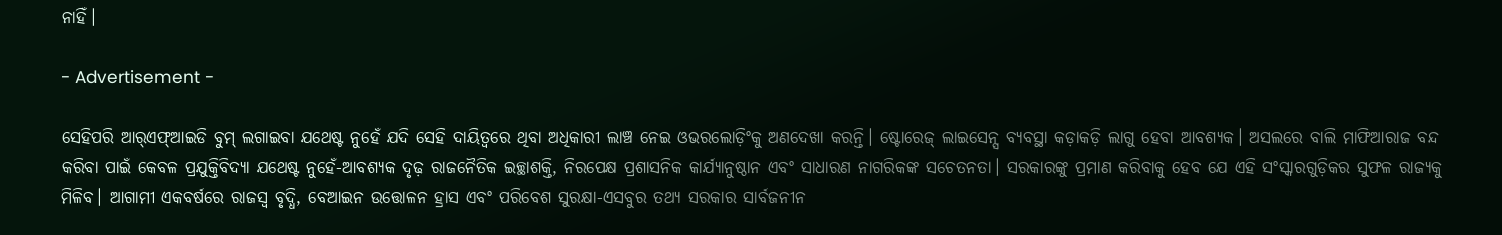ନାହିଁ।

- Advertisement -

ସେହିପରି ଆର୍‌ଏଫ୍‌ଆଇଡି ବୁମ୍ ଲଗାଇବା ଯଥେଷ୍ଟ ନୁହେଁ ଯଦି ସେହି ଦାୟିତ୍ବରେ ଥିବା ଅଧିକାରୀ ଲାଞ୍ଚ ନେଇ ଓଭରଲୋଡ଼ିଂକୁ ଅଣଦେଖା କରନ୍ତି। ଷ୍ଟୋରେଜ୍ ଲାଇସେନ୍ସ ବ୍ୟବସ୍ଥା କଡ଼ାକଡ଼ି ଲାଗୁ ହେବା ଆବଶ୍ୟକ। ଅସଲରେ ବାଲି ମାଫିଆରାଜ ବନ୍ଦ କରିବା ପାଇଁ କେବଳ ପ୍ରଯୁକ୍ତିବିଦ୍ୟା ଯଥେଷ୍ଟ ନୁହେଁ-ଆବଶ୍ୟକ ଦୃଢ଼ ରାଜନୈତିକ ଇଚ୍ଛାଶକ୍ତି, ନିରପେକ୍ଷ ପ୍ରଶାସନିକ କାର୍ଯ୍ୟାନୁଷ୍ଠାନ ଏବଂ ସାଧାରଣ ନାଗରିକଙ୍କ ସଚେତନତା। ସରକାରଙ୍କୁ ପ୍ରମାଣ କରିବାକୁ ହେବ ଯେ ଏହି ସଂସ୍କାରଗୁଡ଼ିକର ସୁଫଳ ରାଜ୍ୟକୁ ମିଳିବ। ଆଗାମୀ ଏକବର୍ଷରେ ରାଜସ୍ୱ ବୃଦ୍ଧି, ବେଆଇନ ଉତ୍ତୋଳନ ହ୍ରାସ ଏବଂ ପରିବେଶ ସୁରକ୍ଷା-ଏସବୁର ତଥ୍ୟ ସରକାର ସାର୍ବଜନୀନ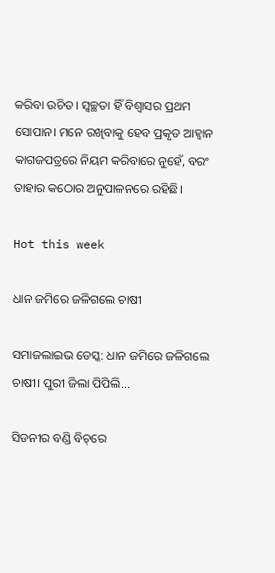କରିବା ଉଚିତ। ସ୍ୱଚ୍ଛତା ହିଁ ବିଶ୍ୱାସର ପ୍ରଥମ ସୋପାନ। ମନେ ରଖିବାକୁ ହେବ ପ୍ରକୃତ ଆହ୍ୱାନ କାଗଜପତ୍ରରେ ନିୟମ କରିବାରେ ନୁହେଁ, ବରଂ ତାହାର କଠୋର ଅନୁପାଳନରେ ରହିଛି।

Hot this week

ଧାନ ଜମିରେ ଜଳିଗଲେ ଚାଷୀ

ସମାଜଲାଇଭ ଡେସ୍କ: ଧାନ ଜମିରେ ଜଳିଗଲେ ଚାଷୀ। ପୁରୀ ଜିଲା ପିପିଲି...

ସିଡନୀର ବଣ୍ଡି ବିଚ୍‌ରେ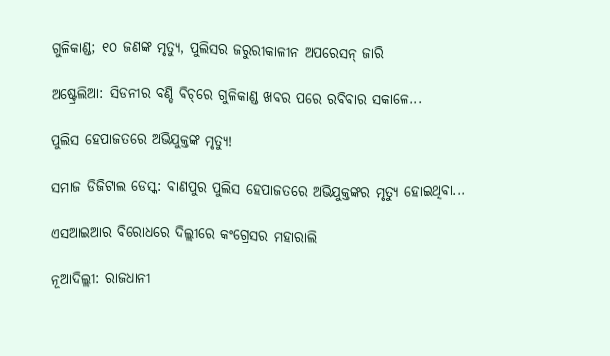ଗୁଳିକାଣ୍ଡ; ୧୦ ଜଣଙ୍କ ମୃତ୍ୟୁ, ପୁଲିସର ଜରୁରୀକାଳୀନ ଅପରେସନ୍ ଜାରି

ଅଷ୍ଟ୍ରେଲିଆ: ସିଡନୀର ବଣ୍ଡି ବିଚ୍‌ରେ ଗୁଳିକାଣ୍ଡ ଖବର ପରେ ରବିବାର ସକାଳେ...

ପୁଲିସ ହେପାଜତରେ ଅଭିଯୁକ୍ତଙ୍କ ମୃତ୍ୟୁ!

ସମାଜ ଡିଜିଟାଲ ଡେସ୍କ: ବାଣପୁର ପୁଲିସ ହେପାଜତରେ ଅଭିଯୁକ୍ତଙ୍କର ମୃତ୍ୟୁ ହୋଇଥିବା...

ଏସଆଇଆର ବିରୋଧରେ ଦିଲ୍ଲୀରେ କଂଗ୍ରେସର ମହାରାଲି

ନୂଆଦିଲ୍ଲୀ: ରାଜଧାନୀ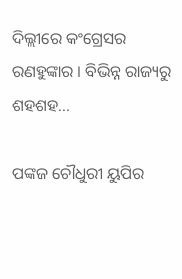ଦିଲ୍ଲୀରେ କଂଗ୍ରେସର ରଣହୁଙ୍କାର । ବିଭିନ୍ନ ରାଜ୍ୟରୁ ଶହଶହ...

ପଙ୍କଜ ଚୌଧୁରୀ ୟୁପିର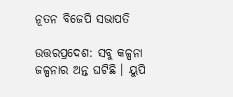ନୂତନ ବିଜେପି ସଭାପତି

ଉତ୍ତରପ୍ରଦେଶ: ସବୁ କଳ୍ପନା ଜଳ୍ପନାର ଅନ୍ତ ଘଟିଛି । ୟୁପି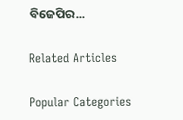ବିଜେପିର...

Related Articles

Popular Categories